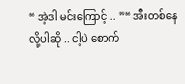“ အဲ့ဒါ မင်းကြောင့် .. ”“ အီးတစ်နေလို့ပါဆို .. ငါ့ပဲ စောက်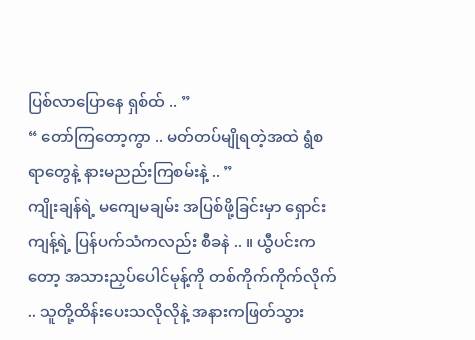ပြစ်လာပြောနေ ရှစ်ထ် .. ”
“ တော်ကြတော့ကွာ .. မတ်တပ်မျိုရတဲ့အထဲ ရွံစရာတွေနဲ့ နားမညည်းကြစမ်းနဲ့ .. ”
ကျိုးချန်ရဲ့ မကျေမချမ်း အပြစ်ဖို့ခြင်းမှာ ရှောင်းကျန့်ရဲ့ ပြန်ပက်သံကလည်း စီခနဲ .. ။ ယွီပင်းကတော့ အသားညှပ်ပေါင်မုန့်ကို တစ်ကိုက်ကိုက်လိုက် .. သူတို့ထိန်းပေးသလိုလိုနဲ့ အနားကဖြတ်သွား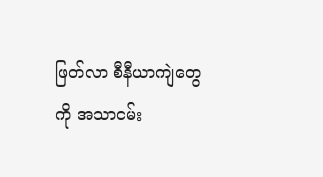ဖြတ်လာ စီနီယာကျဲတွေကို အသာငမ်း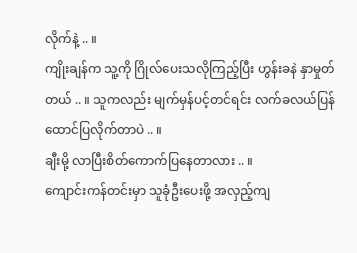လိုက်နဲ့ .. ။
ကျိုးချန်က သူ့ကို ဂြိုလ်ပေးသလိုကြည့်ပြီး ဟွန်းခနဲ နှာမှုတ်တယ် .. ။ သူကလည်း မျက်မှန်ပင့်တင်ရင်း လက်ခလယ်ပြန်ထောင်ပြလိုက်တာပဲ .. ။
ချီးမို့ လာပြီးစိတ်ကောက်ပြနေတာလား .. ။
ကျောင်းကန်တင်းမှာ သူခုံဦးပေးဖို့ အလှည့်ကျ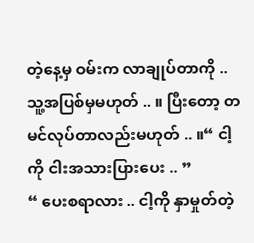တဲ့နေ့မှ ဝမ်းက လာချုပ်တာကို .. သူ့အပြစ်မှမဟုတ် .. ။ ပြီးတော့ တမင်လုပ်တာလည်းမဟုတ် .. ။“ ငါ့ကို ငါးအသားပြားပေး .. ”
“ ပေးစရာလား .. ငါ့ကို နှာမှုတ်တဲ့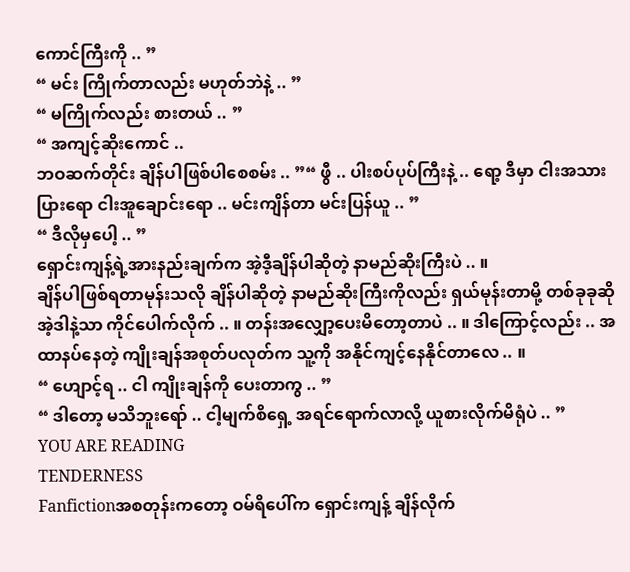ကောင်ကြီးကို .. ”
“ မင်း ကြိုက်တာလည်း မဟုတ်ဘဲနဲ့ .. ”
“ မကြိုက်လည်း စားတယ် .. ”
“ အကျင့်ဆိုးကောင် ..
ဘဝဆက်တိုင်း ချိန်ပါဖြစ်ပါစေစမ်း .. ”“ ဖွီ .. ပါးစပ်ပုပ်ကြီးနဲ့ .. ရော့ ဒီမှာ ငါးအသားပြားရော ငါးအူချောင်းရော .. မင်းကျိန်တာ မင်းပြန်ယူ .. ”
“ ဒီလိုမှပေါ့ .. ”
ရှောင်းကျန့်ရဲ့အားနည်းချက်က အဲ့ဒီ့ချိန်ပါဆိုတဲ့ နာမည်ဆိုးကြီးပဲ .. ။
ချိန်ပါဖြစ်ရတာမုန်းသလို ချိန်ပါဆိုတဲ့ နာမည်ဆိုးကြီးကိုလည်း ရှယ်မုန်းတာမို့ တစ်ခုခုဆို အဲ့ဒါနဲ့သာ ကိုင်ပေါက်လိုက် .. ။ တန်းအလျှော့ပေးမိတော့တာပဲ .. ။ ဒါကြောင့်လည်း .. အထာနပ်နေတဲ့ ကျိုးချန်အစုတ်ပလုတ်က သူ့ကို အနိုင်ကျင့်နေနိုင်တာလေ .. ။
“ ဟျောင့်ရ .. ငါ ကျိုးချန်ကို ပေးတာကွ .. ”
“ ဒါတော့ မသိဘူးရော် .. ငါ့မျက်စိရှေ့ အရင်ရောက်လာလို့ ယူစားလိုက်မိရုံပဲ .. ”
YOU ARE READING
TENDERNESS
Fanfictionအစတုန်းကတော့ ဝမ်ရိပေါ်က ရှောင်းကျန့် ချိန်လိုက်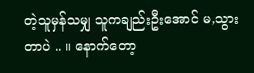တဲ့သူမှန်သမျှ သူကချည်းဦးအောင် မ,သွားတာပဲ .. ။ နောက်တော့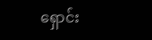ရှောင်း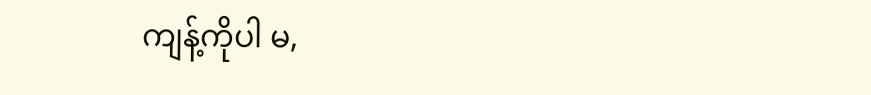ကျန့်ကိုပါ မ,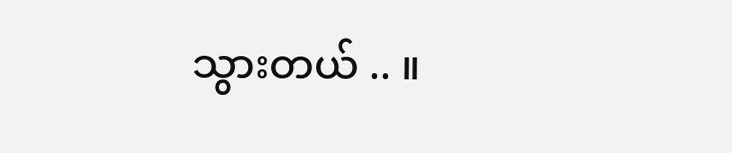သွားတယ် .. ။